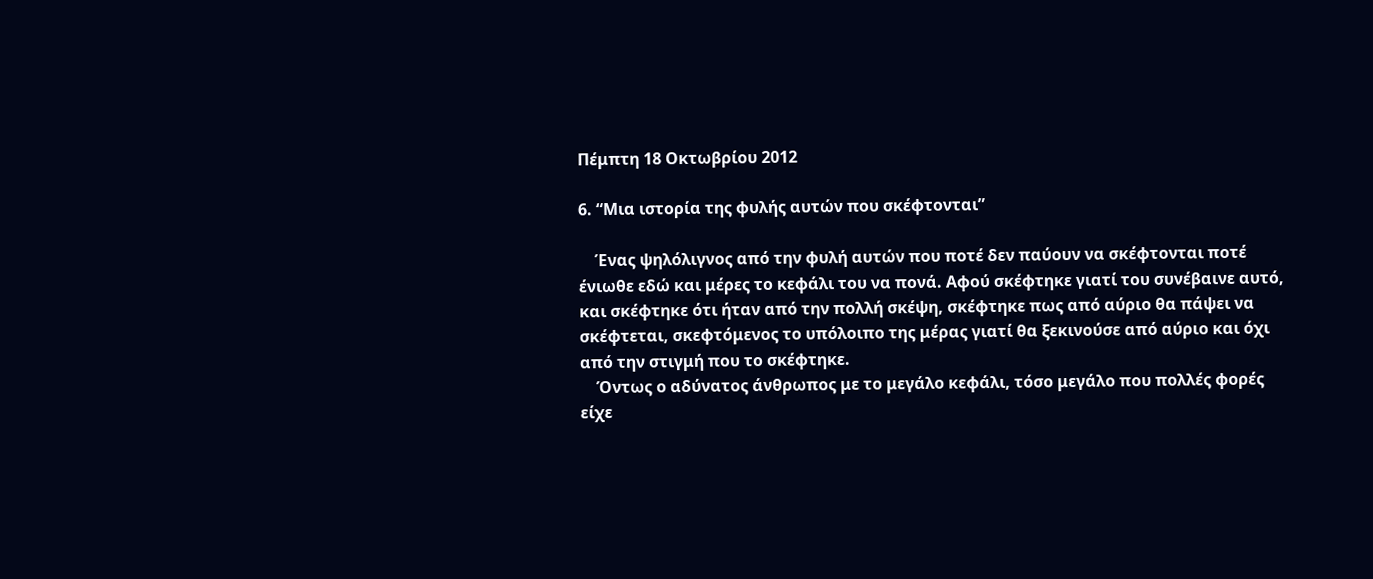Πέμπτη 18 Οκτωβρίου 2012

6. “Μια ιστορία της φυλής αυτών που σκέφτονται”

    Ένας ψηλόλιγνος από την φυλή αυτών που ποτέ δεν παύουν να σκέφτονται ποτέ ένιωθε εδώ και μέρες το κεφάλι του να πονά. Αφού σκέφτηκε γιατί του συνέβαινε αυτό, και σκέφτηκε ότι ήταν από την πολλή σκέψη, σκέφτηκε πως από αύριο θα πάψει να σκέφτεται, σκεφτόμενος το υπόλοιπο της μέρας γιατί θα ξεκινούσε από αύριο και όχι από την στιγμή που το σκέφτηκε.
    Όντως ο αδύνατος άνθρωπος με το μεγάλο κεφάλι, τόσο μεγάλο που πολλές φορές είχε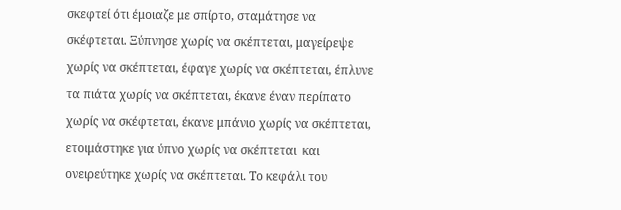σκεφτεί ότι έμοιαζε με σπίρτο, σταμάτησε να σκέφτεται. Ξύπνησε χωρίς να σκέπτεται, μαγείρεψε χωρίς να σκέπτεται, έφαγε χωρίς να σκέπτεται, έπλυνε τα πιάτα χωρίς να σκέπτεται, έκανε έναν περίπατο χωρίς να σκέφτεται, έκανε μπάνιο χωρίς να σκέπτεται, ετοιμάστηκε για ύπνο χωρίς να σκέπτεται  και ονειρεύτηκε χωρίς να σκέπτεται. Το κεφάλι του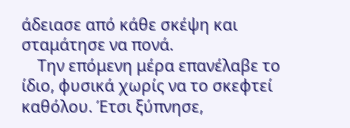άδειασε από κάθε σκέψη και σταμάτησε να πονά.
    Την επόμενη μέρα επανέλαβε το ίδιο, φυσικά χωρίς να το σκεφτεί καθόλου. Έτσι ξύπνησε,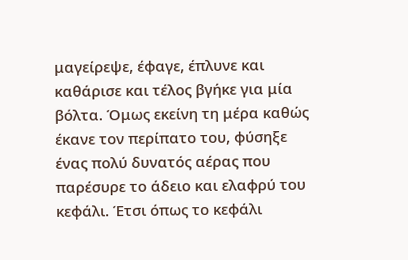μαγείρεψε, έφαγε, έπλυνε και καθάρισε και τέλος βγήκε για μία βόλτα. Όμως εκείνη τη μέρα καθώς έκανε τον περίπατο του, φύσηξε ένας πολύ δυνατός αέρας που παρέσυρε το άδειο και ελαφρύ του κεφάλι. Έτσι όπως το κεφάλι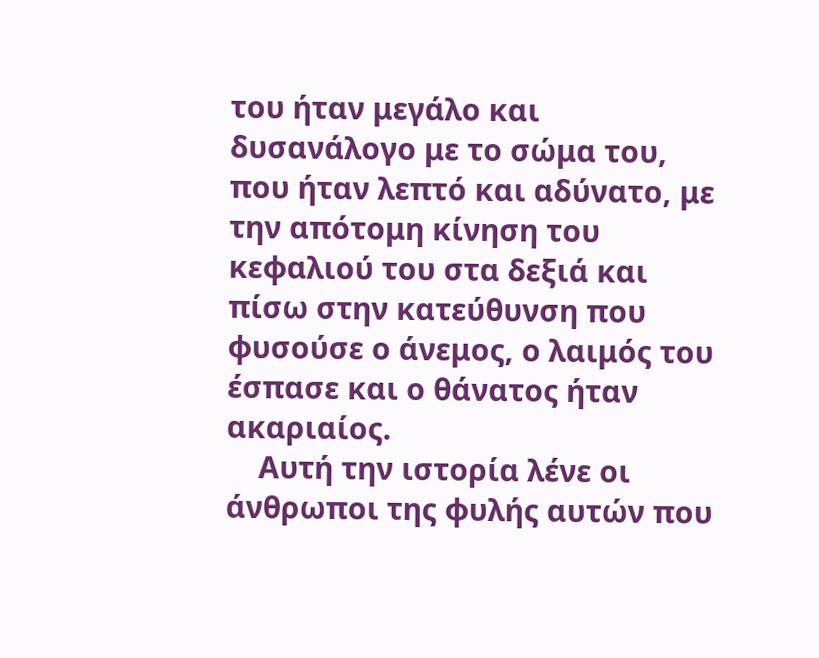του ήταν μεγάλο και δυσανάλογο με το σώμα του, που ήταν λεπτό και αδύνατο, με την απότομη κίνηση του κεφαλιού του στα δεξιά και πίσω στην κατεύθυνση που φυσούσε ο άνεμος, ο λαιμός του έσπασε και ο θάνατος ήταν ακαριαίος.
    Αυτή την ιστορία λένε οι άνθρωποι της φυλής αυτών που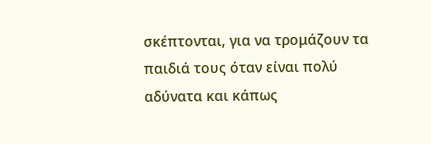σκέπτονται, για να τρομάζουν τα παιδιά τους όταν είναι πολύ αδύνατα και κάπως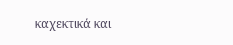καχεκτικά και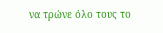να τρώνε όλο τους το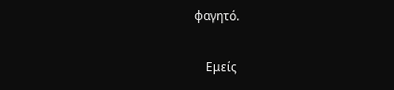φαγητό.

    Εμείς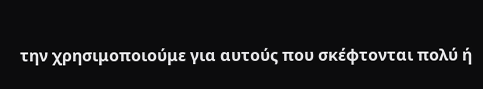την χρησιμοποιούμε για αυτούς που σκέφτονται πολύ ή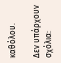καθόλου.

Δεν υπάρχουν σχόλια: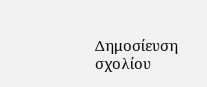Δημοσίευση σχολίου